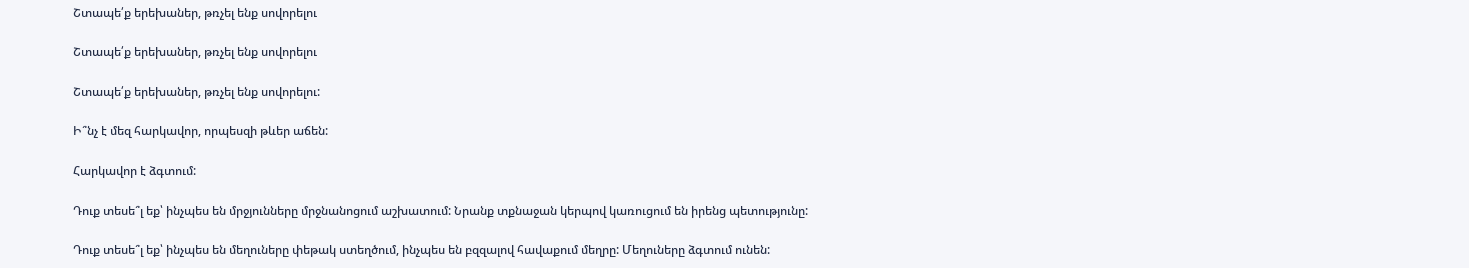Շտապե՛ք երեխաներ, թռչել ենք սովորելու

Շտապե՛ք երեխաներ, թռչել ենք սովորելու

Շտապե՛ք երեխաներ, թռչել ենք սովորելու:

Ի՞նչ է մեզ հարկավոր, որպեսզի թևեր աճեն:

Հարկավոր է ձգտում:

Դուք տեսե՞լ եք՝ ինչպես են մրջյունները մրջնանոցում աշխատում: Նրանք տքնաջան կերպով կառուցում են իրենց պետությունը:

Դուք տեսե՞լ եք՝ ինչպես են մեղուները փեթակ ստեղծում, ինչպես են բզզալով հավաքում մեղրը: Մեղուները ձգտում ունեն: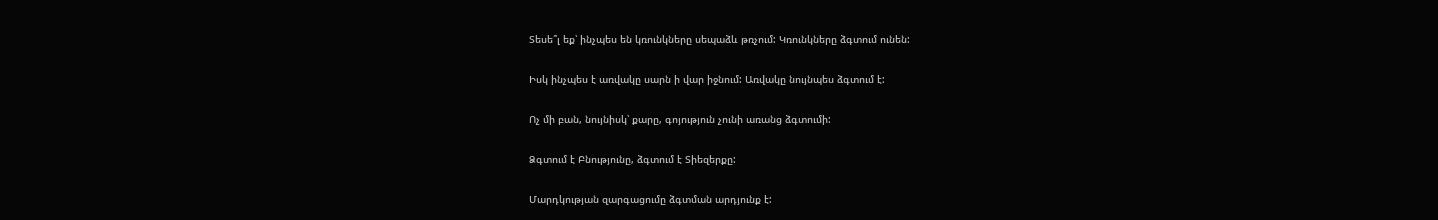Տեսե՞լ եք՝ ինչպես են կռունկները սեպաձև թռչում: Կռունկները ձգտում ունեն:

Իսկ ինչպես է առվակը սարն ի վար իջնում: Առվակը նույնպես ձգտում է:

Ոչ մի բան, նույնիսկ՝ քարը, գոյություն չունի առանց ձգտումի:

Ձգտում է Բնությունը, ձգտում է Տիեզերքը:

Մարդկության զարգացումը ձգտման արդյունք է: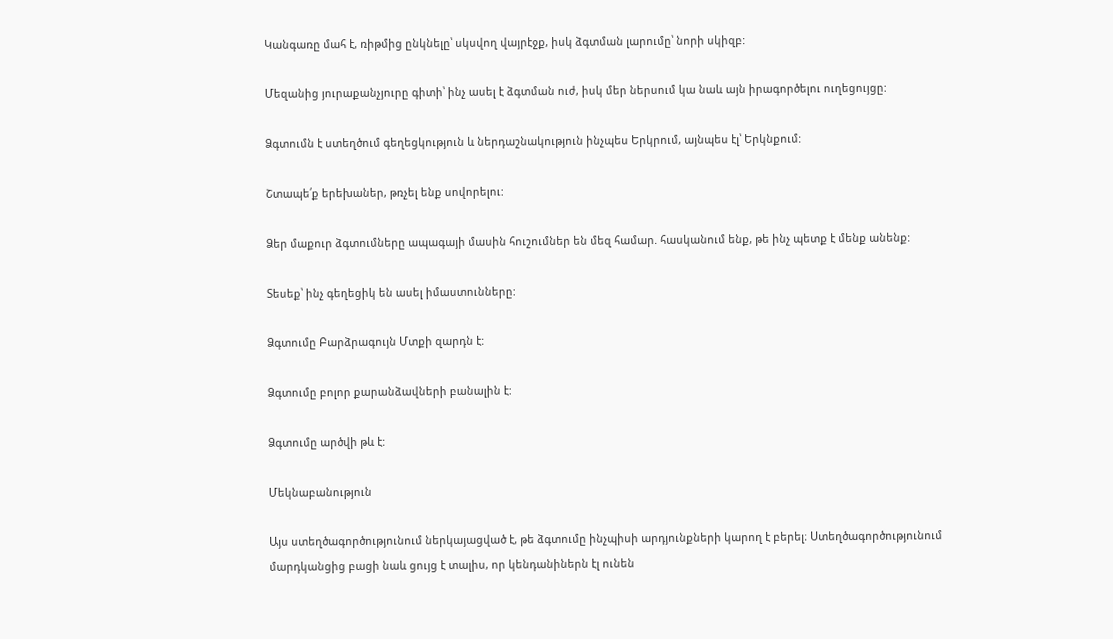Կանգառը մահ է, ռիթմից ընկնելը՝ սկսվող վայրէջք, իսկ ձգտման լարումը՝ նորի սկիզբ:

Մեզանից յուրաքանչյուրը գիտի՝ ինչ ասել է ձգտման ուժ, իսկ մեր ներսում կա նաև այն իրագործելու ուղեցույցը:

Ձգտումն է ստեղծում գեղեցկություն և ներդաշնակություն ինչպես Երկրում, այնպես էլ՝ Երկնքում:

Շտապե՛ք երեխաներ, թռչել ենք սովորելու:

Ձեր մաքուր ձգտումները ապագայի մասին հուշումներ են մեզ համար. հասկանում ենք, թե ինչ պետք է մենք անենք:

Տեսեք՝ ինչ գեղեցիկ են ասել իմաստունները:

Ձգտումը Բարձրագույն Մտքի զարդն է:

Ձգտումը բոլոր քարանձավների բանալին է:

Ձգտումը արծվի թև է:

Մեկնաբանություն

Այս ստեղծագործությունում ներկայացված է, թե ձգտումը ինչպիսի արդյունքների կարող է բերել։ Ստեղծագործությունում մարդկանցից բացի նաև ցույց է տալիս, որ կենդանիներն էլ ունեն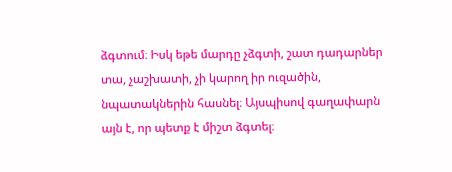ձգտում։ Իսկ եթե մարդը չձգտի, շատ դադարներ տա, չաշխատի, չի կարող իր ուզածին, նպատակներին հասնել։ Այսպիսով գաղափարն այն է, որ պետք է միշտ ձգտել։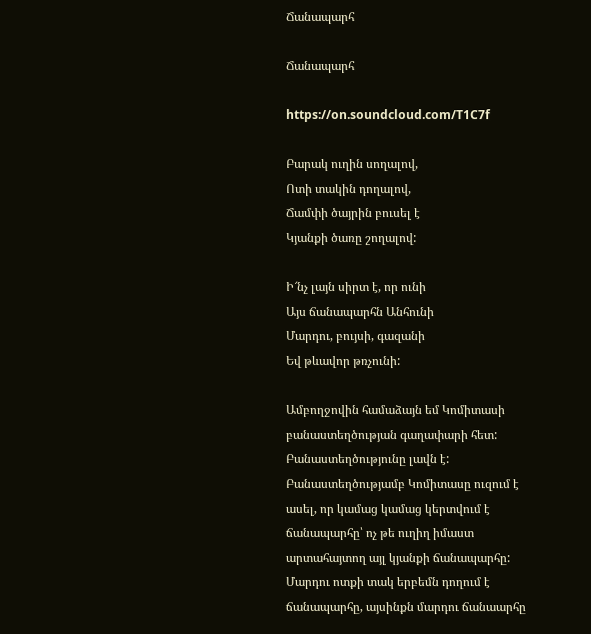Ճանապարհ

Ճանապարհ

https://on.soundcloud.com/T1C7f

Բարակ ուղին սողալով,
Ոտի տակին դողալով,
Ճամփի ծայրին բուսել է
Կյանքի ծառը շողալով:

Ի՜նչ լայն սիրտ է, որ ունի
Այս ճանապարհն Անհունի
Մարդու, բույսի, գազանի
Եվ թևավոր թռչունի:

Ամբողջովին համաձայն եմ Կոմիտասի բանաստեղծության գաղափարի հետ: Բանաստեղծությունը լավն է: Բանաստեղծությամբ Կոմիտասը ուզում է ասել, որ կամաց կամաց կերտվում է ճանապարհը՝ ոչ թե ուղիղ իմաստ արտահայտող այլ կյանքի ճանապարհը: Մարդու ոտքի տակ երբեմն դողում է ճանապարհը, այսինքն մարդու ճանաարհը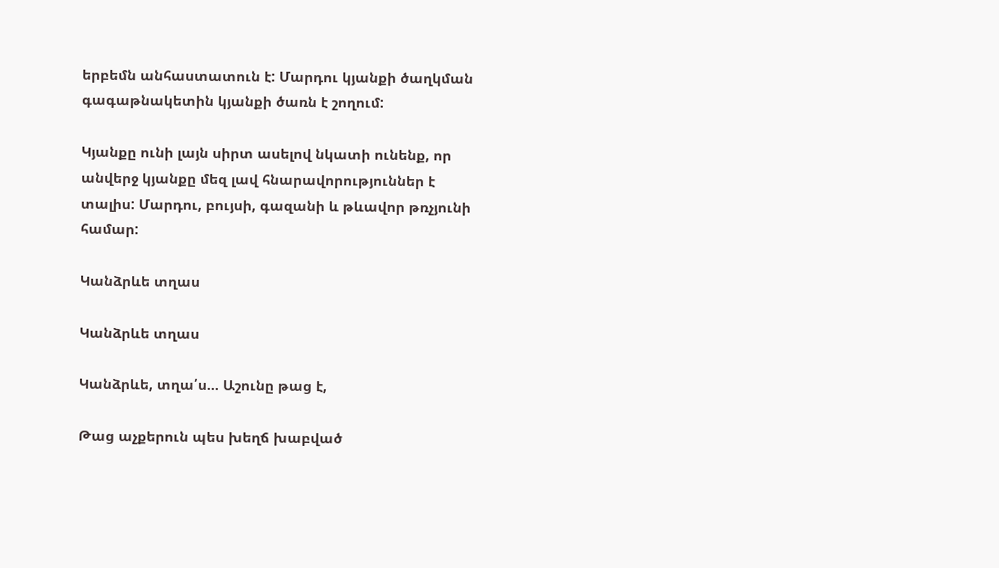երբեմն անհաստատուն է: Մարդու կյանքի ծաղկման գագաթնակետին կյանքի ծառն է շողում:

Կյանքը ունի լայն սիրտ ասելով նկատի ունենք, որ անվերջ կյանքը մեզ լավ հնարավորություններ է տալիս: Մարդու, բույսի, գազանի և թևավոր թռչյունի համար:

Կանձրևե տղաս

Կանձրևե տղաս

Կանձրևե, տղա՛ս… Աշունը թաց է,

Թաց աչքերուն պես խեղճ խաբված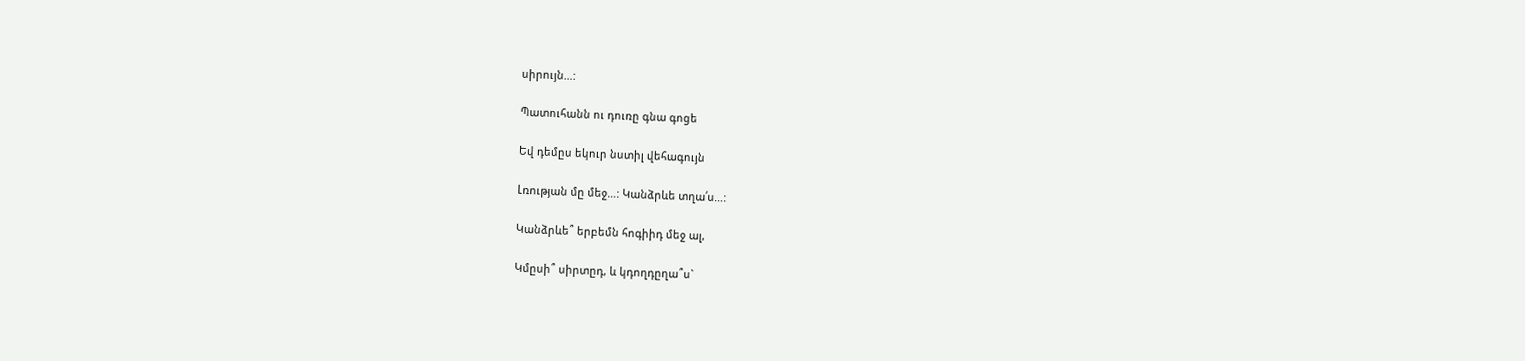սիրույն…:

Պատուհանն ու դուռը գնա գոցե

Եվ դեմըս եկուր նստիլ վեհագույն

Լռության մը մեջ…: Կանձրևե տղա՛ս…:

Կանձրևե՞ երբեմն հոգիիդ մեջ ալ,

Կմըսի՞ սիրտըդ, և կդողդըղա՞ս`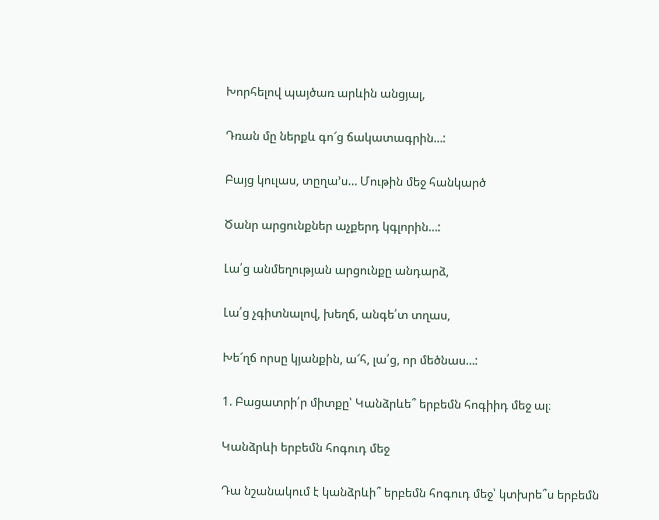Խորհելով պայծառ արևին անցյալ,

Դռան մը ներքև գո՜ց ճակատագրին…:

Բայց կուլաս, տըղա’ս… Մութին մեջ հանկարծ

Ծանր արցունքներ աչքերդ կգլորին…:

Լա՛ց անմեղության արցունքը անդարձ,

Լա՛ց չգիտնալով, խեղճ, անգե՛տ տղաս,

Խե՜ղճ որսը կյանքին, ա՜հ, լա՛ց, որ մեծնաս…:

1. Բացատրի՛ր միտքը՝ Կանձրևե՞ երբեմն հոգիիդ մեջ ալ։

Կանձրևի երբեմն հոգուդ մեջ

Դա նշանակում է կանձրևի՞ երբեմն հոգուդ մեջ՝ կտխրե՞ս երբեմն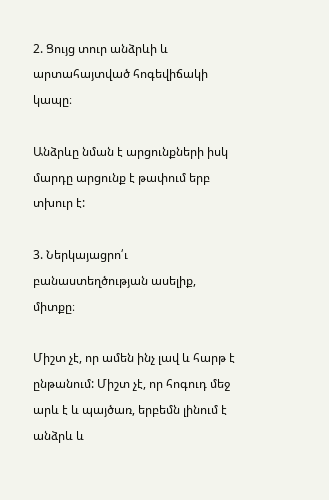2. Ցույց տուր անձրևի և արտահայտված հոգեվիճակի կապը։

Անձրևը նման է արցունքների իսկ մարդը արցունք է թափում երբ տխուր է:

3. Ներկայացրո՛ւ բանաստեղծության ասելիք, միտքը։

Միշտ չէ, որ ամեն ինչ լավ և հարթ է ընթանում: Միշտ չէ, որ հոգուդ մեջ արև է և պայծառ, երբեմն լինում է անձրև և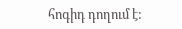հոգիդ դողում է: